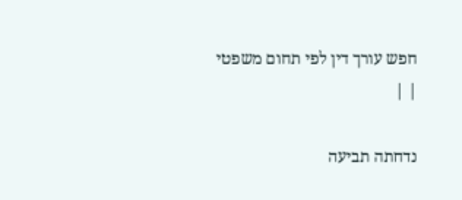חפש עורך דין לפי תחום משפטי
| |

נדחתה תביעה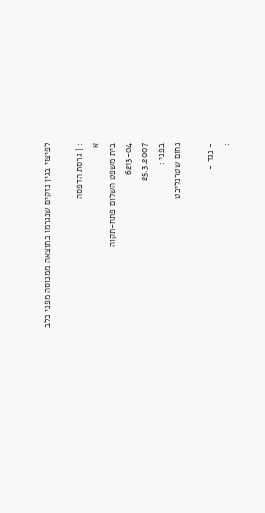לפיצוי בגין נזקים שנגרמו כתוצאה ממנוסה מפני כלב

: | גרסת הדפסה
א
בית משפט השלום פתח-תקוה
6213-04
25.3.2007
בפני :
נחום שטרנליכט

- נגד -
: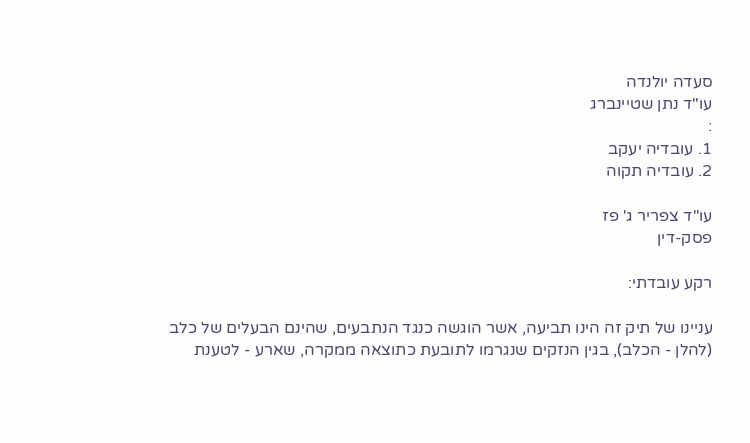סעדה יולנדה
עו"ד נתן שטיינברג
:
1. עובדיה יעקב
2. עובדיה תקוה

עו"ד צפריר ג' פז
פסק-דין

רקע עובדתי:

עניינו של תיק זה הינו תביעה, אשר הוגשה כנגד הנתבעים, שהינם הבעלים של כלב (להלן - הכלב), בגין הנזקים שנגרמו לתובעת כתוצאה ממקרה, שארע - לטענת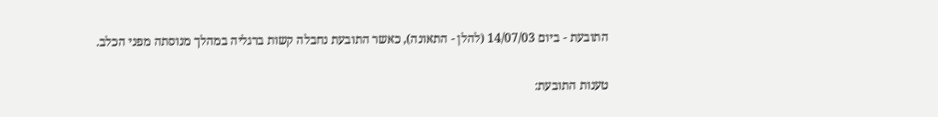התובעת - ביום 14/07/03 (להלן - התאונה), כאשר התובעת נחבלה קשות ברגליה במהלך מנוסתה מפני הכלב.

טענות התובעת: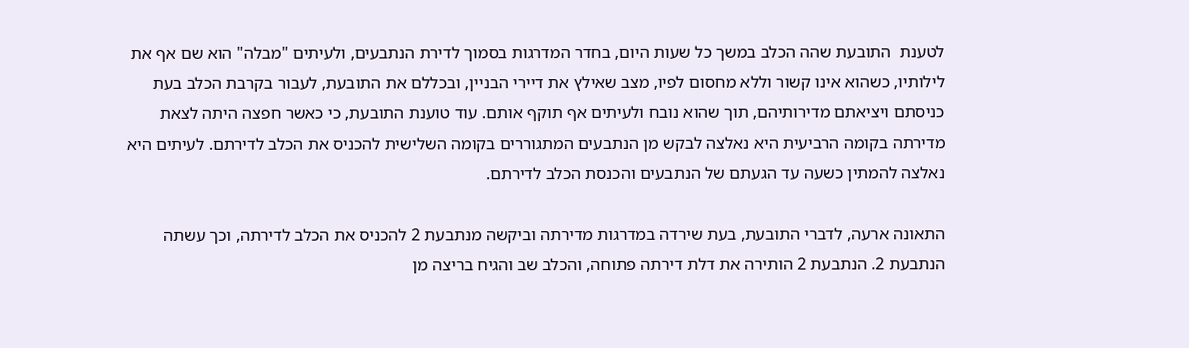לטענת  התובעת שהה הכלב במשך כל שעות היום, בחדר המדרגות בסמוך לדירת הנתבעים, ולעיתים "מבלה" הוא שם אף את לילותיו, כשהוא אינו קשור וללא מחסום לפיו, מצב שאילץ את דיירי הבניין, ובכללם את התובעת, לעבור בקרבת הכלב בעת כניסתם ויציאתם מדירותיהם, תוך שהוא נובח ולעיתים אף תוקף אותם. עוד טוענת התובעת, כי כאשר חפצה היתה לצאת מדירתה בקומה הרביעית היא נאלצה לבקש מן הנתבעים המתגוררים בקומה השלישית להכניס את הכלב לדירתם. לעיתים היא נאלצה להמתין כשעה עד הגעתם של הנתבעים והכנסת הכלב לדירתם.

התאונה ארעה, לדברי התובעת, בעת שירדה במדרגות מדירתה וביקשה מנתבעת 2 להכניס את הכלב לדירתה, וכך עשתה הנתבעת 2. הנתבעת 2 הותירה את דלת דירתה פתוחה, והכלב שב והגיח בריצה מן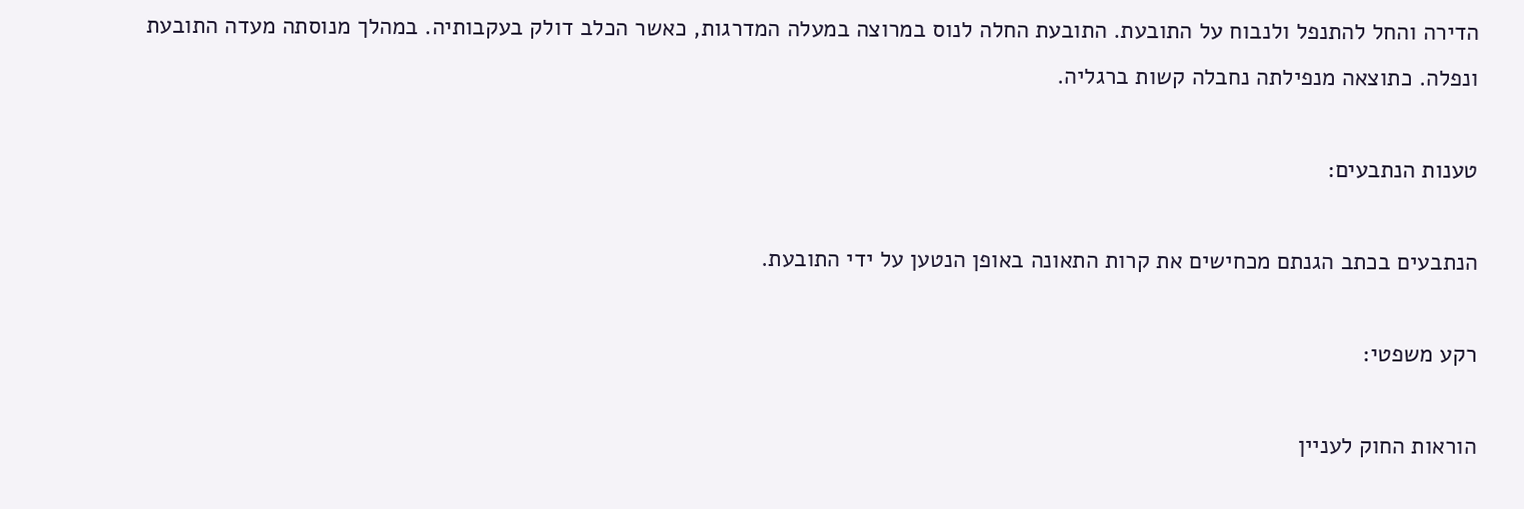הדירה והחל להתנפל ולנבוח על התובעת. התובעת החלה לנוס במרוצה במעלה המדרגות, כאשר הכלב דולק בעקבותיה. במהלך מנוסתה מעדה התובעת ונפלה. כתוצאה מנפילתה נחבלה קשות ברגליה.

טענות הנתבעים:

הנתבעים בכתב הגנתם מכחישים את קרות התאונה באופן הנטען על ידי התובעת.

רקע משפטי:

הוראות החוק לעניין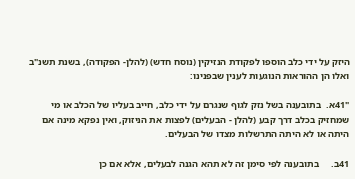היזק על ידי כלב הוספו לפקודת הנזיקין (נוסח חדש) (להלן- הפקודה), בשנת תשנ"ב ואלו הן ההוראות הנוגעות לענין שבפנינו:

"41א.  בתובענה בשל נזק לגוף שנגרם על ידי כלב, חייב בעליו של הכלב או מי שמחזיק בכלב דרך קבע (להלן - הבעלים) לפצות את הניזוק, ואין נפקא מינה אם היתה או לא היתה התרשלות מצדו של הבעלים.

41ב.     בתובענה לפי סימן זה לא תהא הגנה לבעלים, אלא אם כן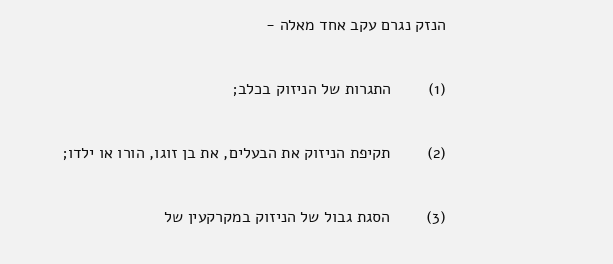הנזק נגרם עקב אחד מאלה -

(1)        התגרות של הניזוק בכלב;

(2)        תקיפת הניזוק את הבעלים, את בן זוגו, הורו או ילדו;

(3)        הסגת גבול של הניזוק במקרקעין של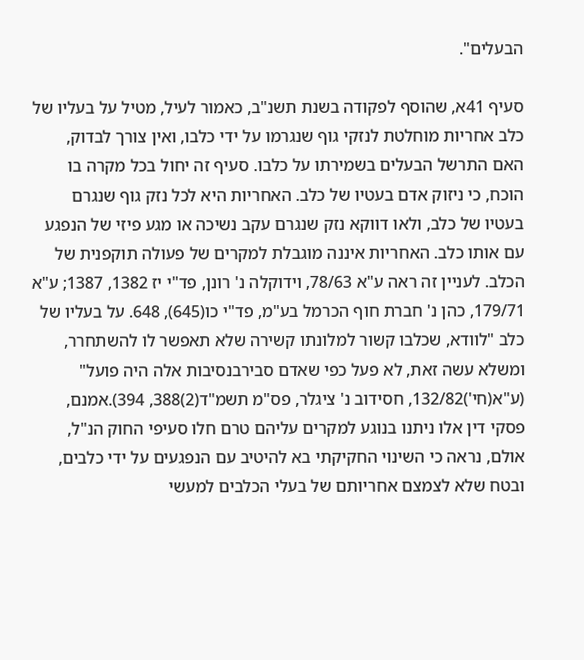הבעלים".

סעיף 41א, שהוסף לפקודה בשנת תשנ"ב, כאמור לעיל, מטיל על בעליו של כלב אחריות מוחלטת לנזקי גוף שנגרמו על ידי כלבו, ואין צורך לבדוק, האם התרשל הבעלים בשמירתו על כלבו. סעיף זה יחול בכל מקרה בו הוכח, כי ניזוק אדם בעטיו של כלב. האחריות היא לכל נזק גוף שנגרם בעטיו של כלב, ולאו דווקא נזק שנגרם עקב נשיכה או מגע פיזי של הנפגע עם אותו כלב. האחריות איננה מוגבלת למקרים של פעולה תוקפנית של הכלב. לעניין זה ראה ע"א 78/63, וידוקלה נ' רונן, פד"י יז 1382, 1387; ע"א 179/71, כהן נ' חברת חוף הכרמל בע"מ, פד"י כו(645), 648. על בעליו של כלב "לוודא, שכלבו קשור למלונתו קשירה שלא תאפשר לו להשתחרר, ומשלא עשה זאת, לא פעל כפי שאדם סבירבנסיבות אלה היה פועל" (ע"א(חי')132/82, חסידוב נ' ציגלר, פס"מ תשמ"ד(2)388, 394).אמנם, פסקי דין אלו ניתנו בנוגע למקרים עליהם טרם חלו סעיפי החוק הנ"ל, אולם, נראה כי השינוי החקיקתי בא להיטיב עם הנפגעים על ידי כלבים, ובטח שלא לצמצם אחריותם של בעלי הכלבים למעשי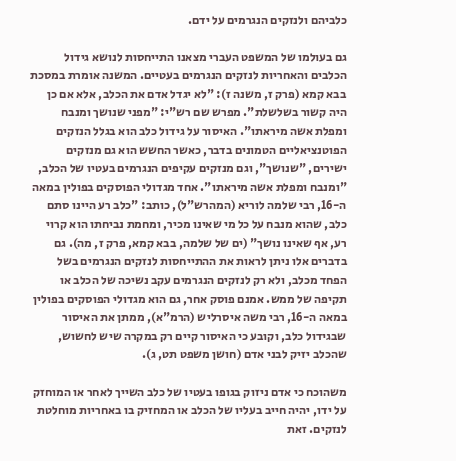כלביהם ולנזקים הנגרמים על ידם.

גם בעולמו של המשפט העברי מצאנו התייחסות לנושא גידול הכלבים והאחריות לנזקים הנגרמים בעטיים. המשנה אומרת במסכת בבא קמא (פרק ז, משנה ז): "לא יגדל אדם את הכלב, אלא אם כן היה קשור בשלשלת". מפרש שם רש"י: "מפני שנושך ומנבח ומפלת אשה מיראתו". האיסור על גידול כלב הוא בגלל הנזקים הפוטנציאליים הטמונים בדבר, כאשר החשש הוא גם מנזקים ישירים, "שנושך", וגם מנזקים עקיפים הנגרמים בעטיו של הכלב, "ומנבח ומפלת אשה מיראתו". אחד מגדולי הפוסקים בפולין במאה ה-16, רבי שלמה לוריא (המהרש"ל), כותב: "כלב רע היינו סתם כלב, שהוא מנבח על כל מי שאינו מכיר, ומחמת נביחתו הוא קרוי רע, אף שאינו נושך" (ים של שלמה, בבא קמא, פרק ז, מה). גם בדברים אלו ניתן לראות את ההתייחסות לנזקים הנגרמים בשל הפחד מכלב, ולא רק לנזקים הנגרמים עקב נשיכה של הכלב או תקיפה של ממש. אמנם פוסק אחר, גם הוא מגדולי הפוסקים בפולין במאה ה-16, רבי משה איסרליש (הרמ"א), ממתן את האיסור שבגידול כלב, וקובע כי האיסור קיים רק במקרה שיש לחשוש, שהכלב יזיק לבני אדם (חושן משפט תט, ג).

משהוכח כי אדם ניזוק בגופו בעטיו של כלב השייך לאחר או המוחזק על ידו, יהיה חייב בעליו של הכלב או המחזיק בו באחריות מוחלטת לנזקים. זאת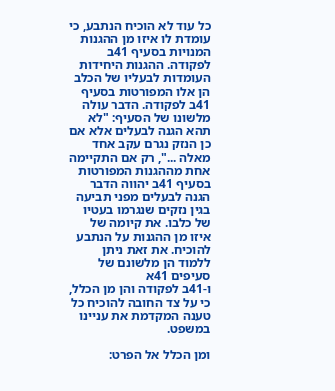כל עוד לא הוכיח הנתבע, כי עומדת לו איזו מן ההגנות המנויות בסעיף 41ב לפקודה. ההגנות היחידות העומדות לבעליו של הכלב הן אלו המפורטות בסעיף 41ב לפקודה. הדבר עולה מלשונו של הסעיף: "לא תהא הגנה לבעלים אלא אם כן הנזק נגרם עקב אחד מאלה ...", רק אם התקיימה אחת מההגנות המפורטות בסעיף 41ב יהווה הדבר הגנה לבעלים מפני תביעה בגין נזקים שנגרמו בעטיו של כלבו. את קיומה של איזו מן ההגנות על הנתבע להוכיח. את זאת ניתן ללמוד הן מלשונם של סעיפים 41א
ו-41ב לפקודה והן מן הכלל, כי על צד החובה להוכיח כל טענה המקדמת את עניינו במשפט.

ומן הכלל אל הפרט: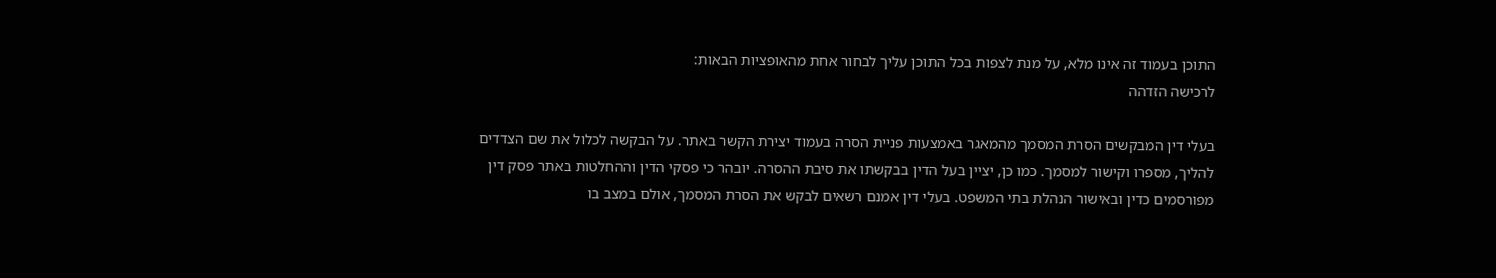התוכן בעמוד זה אינו מלא, על מנת לצפות בכל התוכן עליך לבחור אחת מהאופציות הבאות:
לרכישה הזדהה

בעלי דין המבקשים הסרת המסמך מהמאגר באמצעות פניית הסרה בעמוד יצירת הקשר באתר. על הבקשה לכלול את שם הצדדים להליך, מספרו וקישור למסמך. כמו כן, יציין בעל הדין בבקשתו את סיבת ההסרה. יובהר כי פסקי הדין וההחלטות באתר פסק דין מפורסמים כדין ובאישור הנהלת בתי המשפט. בעלי דין אמנם רשאים לבקש את הסרת המסמך, אולם במצב בו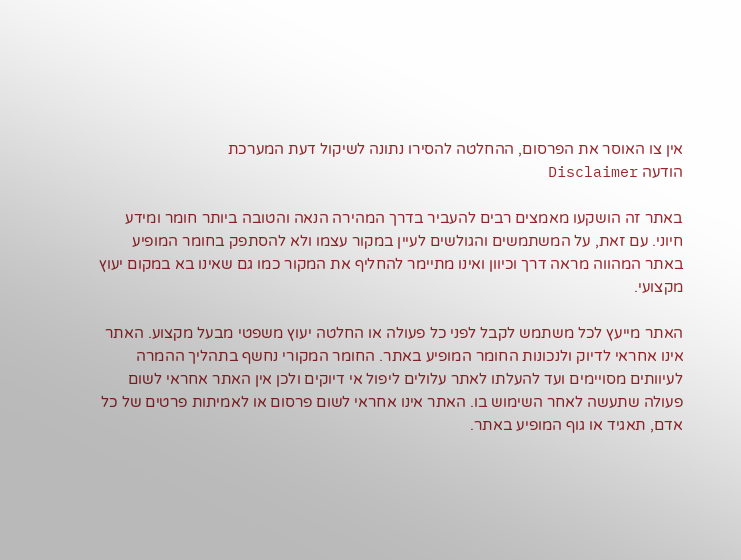אין צו האוסר את הפרסום, ההחלטה להסירו נתונה לשיקול דעת המערכת
הודעה Disclaimer

באתר זה הושקעו מאמצים רבים להעביר בדרך המהירה הנאה והטובה ביותר חומר ומידע חיוני. עם זאת, על המשתמשים והגולשים לעיין במקור עצמו ולא להסתפק בחומר המופיע באתר המהווה מראה דרך וכיוון ואינו מתיימר להחליף את המקור כמו גם שאינו בא במקום יעוץ מקצועי.

האתר מייעץ לכל משתמש לקבל לפני כל פעולה או החלטה יעוץ משפטי מבעל מקצוע. האתר אינו אחראי לדיוק ולנכונות החומר המופיע באתר. החומר המקורי נחשף בתהליך ההמרה לעיוותים מסויימים ועד להעלתו לאתר עלולים ליפול אי דיוקים ולכן אין האתר אחראי לשום פעולה שתעשה לאחר השימוש בו. האתר אינו אחראי לשום פרסום או לאמיתות פרטים של כל אדם, תאגיד או גוף המופיע באתר.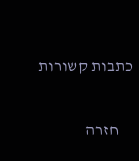כתבות קשורות

    חזרה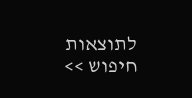לתוצאות חיפוש >>